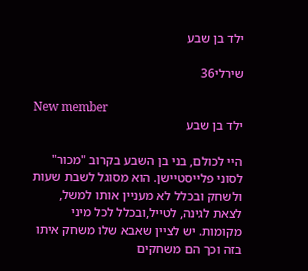ילד בן שבע

שירלי36

New member
ילד בן שבע

היי לכולם, בני בן השבע בקרוב "מכור" לסוני פלייסטיישן. הוא מסוגל לשבת שעות ולשחק ובכלל לא מעניין אותו למשל, לצאת לגינה, לטייל,ובכלל לכל מיני מקומות. יש לציין שאבא שלו משחק איתו בזה וכך הם משחקים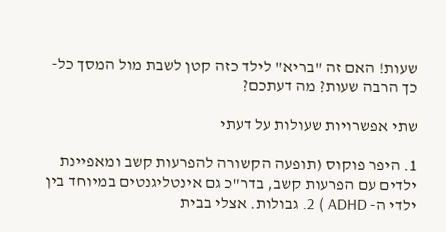שעות! האם זה "בריא" לילד כזה קטן לשבת מול המסך כל-כך הרבה שעות? מה דעתכם?

שתי אפשרויות שעולות על דעתי

1. היפר פוקוס (תופעה הקשורה להפרעות קשב ומאפיינת ילדים עם הפרעות קשב, בדר"כ גם אינטליגנטים במיוחד בין ילדי ה- ADHD ) 2. גבולות. אצלי בבית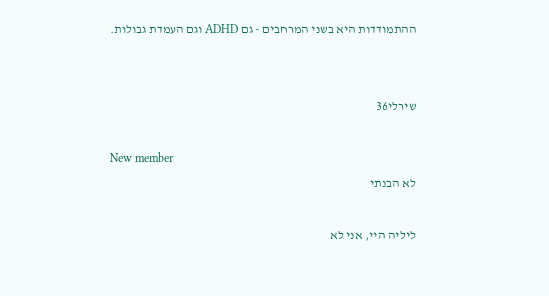ההתמודדות היא בשני המרחבים - גם ADHD וגם העמדת גבולות.


שירלי36

New member
לא הבנתי

ליליה היי, אני לא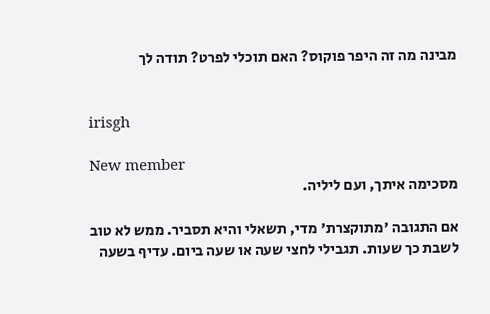מבינה מה זה היפר פוקוס? האם תוכלי לפרט? תודה לך


irisgh

New member
מסכימה איתך, ועם ליליה.

אם התגובה 'מתוקצרת' מדי, תשאלי והיא תסביר. ממש לא טוב לשבת כך שעות. תגבילי לחצי שעה או שעה ביום. עדיף בשעה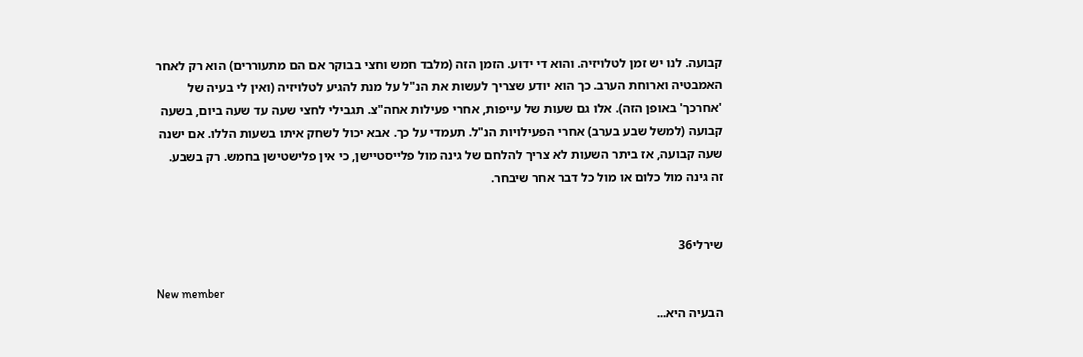קבועה. לנו יש זמן לטלויזיה. והוא די ידוע. הזמן הזה (מלבד חמש וחצי בבוקר אם הם מתעוררים) הוא רק לאחר האמבטיה וארוחת הערב. כך הוא יודע שצריך לעשות את הנ"ל על מנת להגיע לטלויזיה (ואין לי בעיה של 'אחרכך' באופן הזה). אלו גם שעות של עייפות, אחרי פעילות אחה"צ. תגבילי לחצי שעה עד שעה ביום, בשעה קבועה (למשל שבע בערב) אחרי הפעילויות הנ"ל. תעמדי על כך. אבא יכול לשחק איתו בשעות הללו. אם ישנה שעה קבועה, אז ביתר השעות לא צריך להלחם של גינה מול פלייסטיישן, כי אין פלישטישן בחמש. רק בשבע. זה גינה מול כלום או מול כל דבר אחר שיבחר.


שירלי36

New member
הבעיה היא...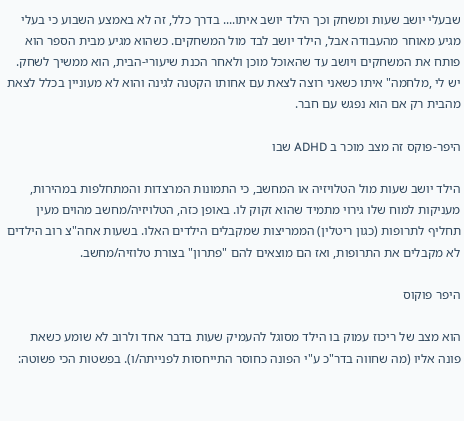שבעלי יושב שעות ומשחק וכך הילד יושב איתו.... בדרך כלל, זה לא באמצע השבוע כי בעלי מגיע מאוחר מהעבודה אבל, הילד יושב לבד מול המשחקים. כשהוא מגיע מבית הספר הוא פותח את המשחקים ויושב עד שהאוכל מוכן ולאחר הכנת שיעורי-הבית, הוא ממשיך לשחק. יש לי ,מלחמה" איתו כשאני רוצה לצאת עם אחותו הקטנה לגינה והוא לא מעוניין בכלל לצאת מהבית רק אם הוא נפגש עם חבר.

היפר-פוקס זה מצב מוכר ב ADHD שבו

הילד יושב שעות מול הטלויזיה או המחשב, כי התמונות המרצדות והמתחלפות במהירות, מעניקות למוח שלו גירוי מתמיד שהוא זקוק לו. באופן כזה, הטלויזיה/מחשב מהוים מעין תחליף לתרופות (כגון ריטלין) הממריצות שמקבלים הילדים האלו. בשעות אחה"צ רוב הילדים לא מקבלים את התרופות, ואז הם מוצאים להם "פתרון" בצורת טלוזיה/מחשב.

היפר פוקוס

הוא מצב של ריכוז עמוק בו הילד מסוגל להעמיק שעות בדבר אחד ולרוב לא שומע כשאת פונה אליו (מה שחווה בדר"כ ע"י הפונה כחוסר התייחסות לפנייתה/ו). בפשטות הכי פשוטה: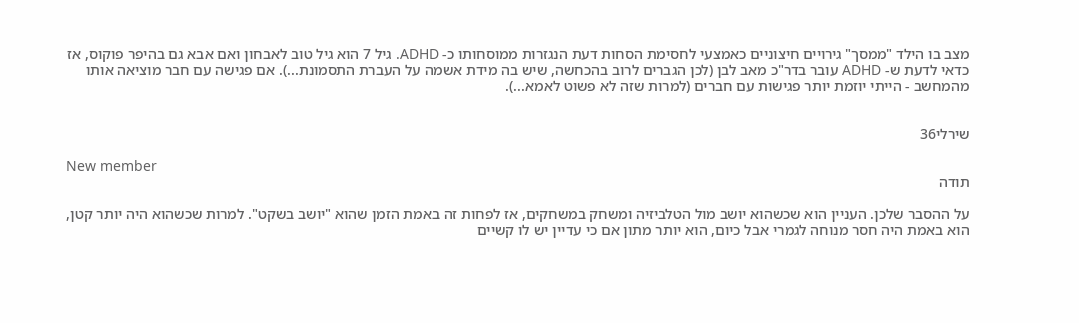מצב בו הילד "ממסך" גירויים חיצוניים כאמצעי לחסימת הסחות דעת הנגזרות ממוסחותו כ- ADHD. גיל 7 הוא גיל טוב לאבחון ואם אבא גם בהיפר פוקוס, אז כדאי לדעת ש- ADHD עובר בדר"כ מאב לבן (לכן הגברים לרוב בהכחשה, שיש בה מידת אשמה על העברת התסמונת...). אם פגישה עם חבר מוציאה אותו מהמחשב - הייתי יוזמת יותר פגישות עם חברים (למרות שזה לא פשוט לאמא...).


שירלי36

New member
תודה

על ההסבר שלכן. העניין הוא שכשהוא יושב מול הטלביזיה ומשחק במשחקים, אז לפחות זה באמת הזמן שהוא "יושב בשקט". למרות שכשהוא היה יותר קטן, הוא באמת היה חסר מנוחה לגמרי אבל כיום, הוא יותר מתון אם כי עדיין יש לו קשיים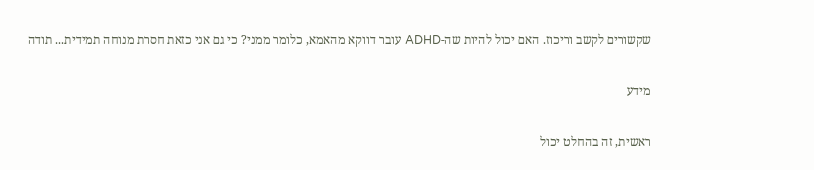שקשורים לקשב וריכוז. האם יכול להיות שה-ADHD עובר דווקא מהאמא, כלומר ממני? כי גם אני כזאת חסרת מנוחה תמידית... תודה

מידע

ראשית, זה בהחלט יכול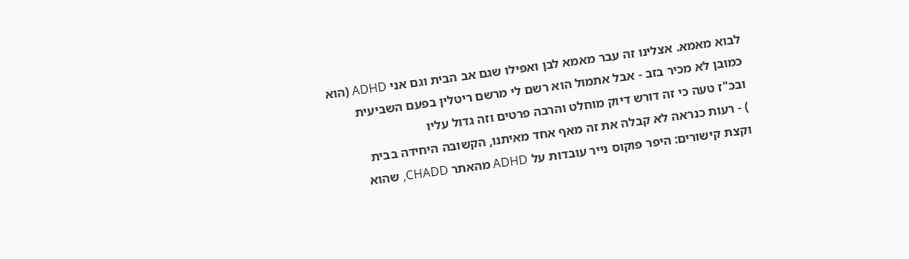לבוא מאמא. אצלינו זה עבר מאמא לבן ואפילו שגם אב הבית וגם אני ADHD (הוא כמובן לא מכיר בזב - אבל אתמול הוא רשם לי מרשם ריטלין בפעם השביעית ובכ"ז טעה כי זה דורש דיוק מוחלט והרבה פרטים וזה גדול עליו
) - רעות כנראה לא קבלה את זה מאף אחד מאיתנו, הקשובה היחידה בבית
וקצת קישורים: היפר פוקוס נייר עובדות על ADHD מהאתר CHADD, שהוא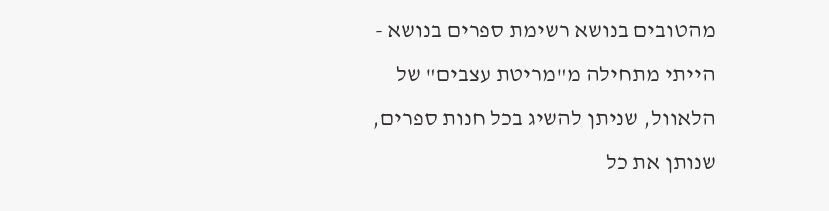מהטובים בנושא רשימת ספרים בנושא - הייתי מתחילה מ"מריטת עצבים" של הלאוול, שניתן להשיג בכל חנות ספרים, שנותן את כל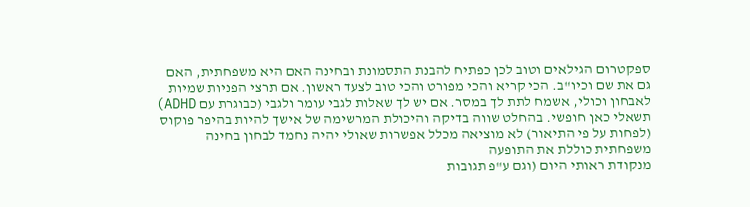ספקטרום הגילאים וטוב לכן כפתיח להבנת התסמונת ובחינה האם היא משפחתית, האם גם את שם וכיו"ב. הכי קריא והכי מפורט והכי טוב לצעד ראשון. אם תרצי הפניות שמיות לאבחון וכולי, אשמח לתת לך במסר. אם יש לך שאלות לגבי עומר ולגבי (כבוגרת עם ADHD) תשאלי כאן חופשי. בהחלט שווה בדיקה והיכולת המרשימה של אישך להיות בהיפר פוקוס (לפחות על פי התיאור) לא מוציאה מכלל אפשרות שאולי יהיה נחמד לבחון בחינה משפחתית כוללת את התופעה
מנקודת ראותי היום (וגם ע"פ תגובות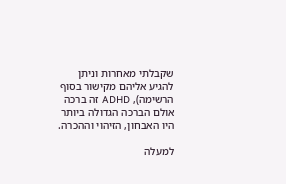שקבלתי מאחרות וניתן להגיע אליהם מקישור בסוף הרשימה), ADHD זה ברכה אולם הברכה הגדולה ביותר היו האבחון, הזיהוי וההכרה.

למעלה